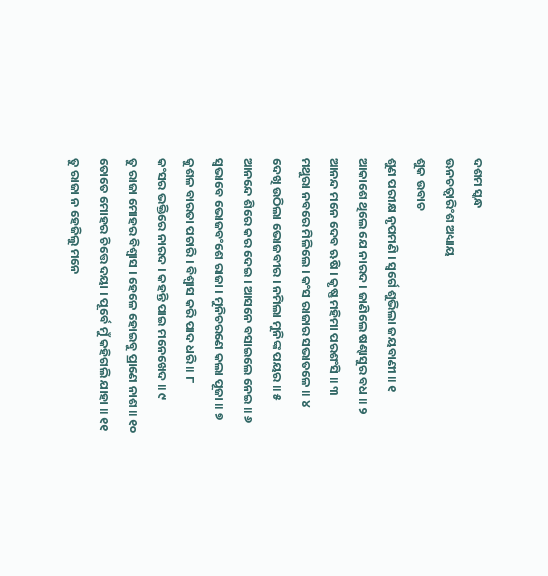ଦଶମ ସ୍କନ୍ଧ
ଊନଚତ୍ୱାରିଂଶ ଅଧ୍ୟାୟ
ଶୁକ ଉବାଚ
ଶୁଣ ପରୀକ୍ଷ ନୃପମଣି । ସ୍ୱର୍ଗେ ଶୁଭିଲା ଜୟବାଣୀ ॥ ୧
ଆକାଶେ ଥିଲେ ଯେ ନାରଦ । ଜାଣିଲେ ଷଣ୍ଢାସୁର ବଧ ॥ ୨
ଆନନ୍ଦ ମନେ ଦେବ ଋଷି । କୃଷ୍ଣ ମହିମା ପରଶଂସି ॥ ୩
ମଥୁରା ନବରେ ମିଳିଲେ । କଂସ ରାଜାର ସଭାତଳେ ॥ ୪
ଦେଖି ଉଠିଲା ଭୋଜବୀର । ନମିଲା ମୁନିଙ୍କ ପୟର ॥ ୫
ଆନନ୍ଦେ ଶିରେ କର ଦେଇ । ଆସନେ ବସାଇଲେ ନେଇ ॥ ୬
ସ୍ୱଭାବେ ଭୋଜବଂଶେ ରାଜା । ମୁନିଚରଣେ କଲା ପୂଜା ॥ ୭
କୁଶଳ ବାରତା ପଚାରି । ବିଶ୍ୱାସ କରି ପାଦ ଧରି ॥ ୮
କଂସର ଭକ୍ତିରେ ନାରଦ । କହନ୍ତି ପାଇ ମନେଖେଦ ॥ ୯
ତୁ ରାଜା ମୋହର ବିଶ୍ୱାସ । ହେଳେ ହୋଇବୁ ପ୍ରାଣେ ନାଶ ॥ ୧୦
ତୋତେ ମୋହର ଚିତ୍ତେ ଦୟା । ପୂର୍ବେ ମୁଁ କହିଗଲି ଯାହା ॥ ୧୧
ତୁ ରାଜା ନ ହେଜିଲୁ ମନେ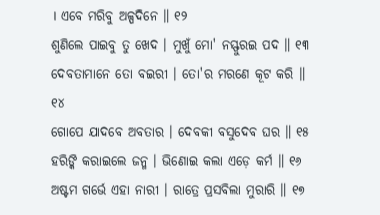। ଏବେ ମରିବୁ ଅଳ୍ପଦିନେ ॥ ୧୨
ଶୁଣିଲେ ପାଇବୁ ତୁ ଖେଦ । ମୁଖୁଁ ମୋ' ନସ୍ଫୁରଇ ପଦ ॥ ୧୩
ଦେବତାମାନେ ତୋ ବଇରୀ । ତୋ'ର ମରଣେ କୂଟ କରି ॥ ୧୪
ଗୋପେ ଯାଦବେ ଅବତାର । ଦେବକୀ ବସୁଦେବ ଘର ॥ ୧୫
ହରିଙ୍କି କରାଇଲେ ଜନ୍ମ । ଭିଣୋଇ କଲା ଏଡ଼େ କର୍ମ ॥ ୧୬
ଅଷ୍ଟମ ଗର୍ଭେ ଏହା ନାରୀ । ରାତ୍ରେ ପ୍ରସବିଲା ମୁରାରି ॥ ୧୭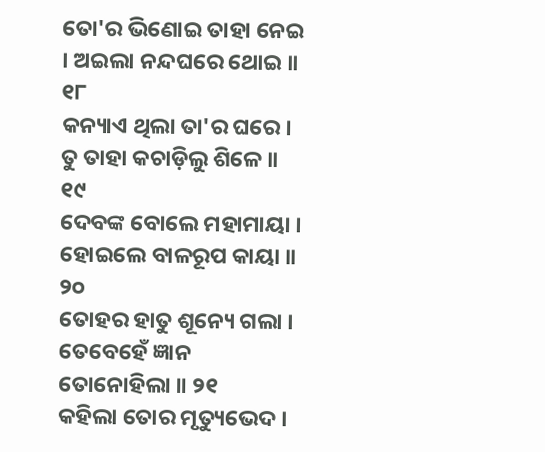ତୋ'ର ଭିଣୋଇ ତାହା ନେଇ । ଅଇଲା ନନ୍ଦଘରେ ଥୋଇ ॥ ୧୮
କନ୍ୟାଏ ଥିଲା ତା'ର ଘରେ । ତୁ ତାହା କଚାଡ଼ିଲୁ ଶିଳେ ॥ ୧୯
ଦେବଙ୍କ ବୋଲେ ମହାମାୟା । ହୋଇଲେ ବାଳରୂପ କାୟା ॥ ୨୦
ତୋହର ହାତୁ ଶୂନ୍ୟେ ଗଲା । ତେବେହେଁ ଜ୍ଞାନ ତୋନୋହିଲା ॥ ୨୧
କହିଲା ତୋର ମୃତ୍ୟୁଭେଦ ।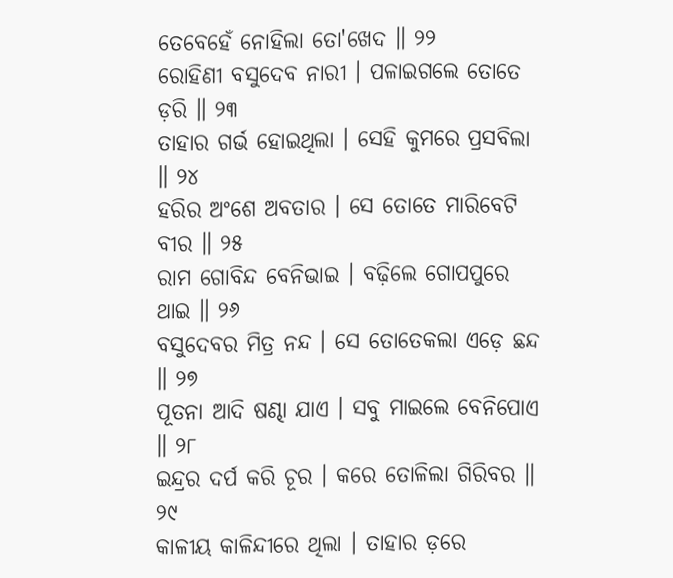ତେବେହେଁ ନୋହିଲା ତୋ'ଖେଦ ॥ ୨୨
ରୋହିଣୀ ବସୁଦେବ ନାରୀ । ପଳାଇଗଲେ ତୋତେ ଡ଼ରି ॥ ୨୩
ତାହାର ଗର୍ଭ ହୋଇଥିଲା । ସେହି କୁମରେ ପ୍ରସବିଲା ॥ ୨୪
ହରିର ଅଂଶେ ଅବତାର । ସେ ତୋତେ ମାରିବେଟି ବୀର ॥ ୨୫
ରାମ ଗୋବିନ୍ଦ ବେନିଭାଇ । ବଢ଼ିଲେ ଗୋପପୁରେ ଥାଇ ॥ ୨୬
ବସୁଦେବର ମିତ୍ର ନନ୍ଦ । ସେ ତୋତେକଲା ଏଡ଼େ ଛନ୍ଦ ॥ ୨୭
ପୂତନା ଆଦି ଷଣ୍ଢା ଯାଏ । ସବୁ ମାଇଲେ ବେନିପୋଏ ॥ ୨୮
ଇନ୍ଦ୍ରର ଦର୍ପ କରି ଚୂର । କରେ ତୋଳିଲା ଗିରିବର ॥ ୨୯
କାଳୀୟ କାଳିନ୍ଦୀରେ ଥିଲା । ତାହାର ଡ଼ରେ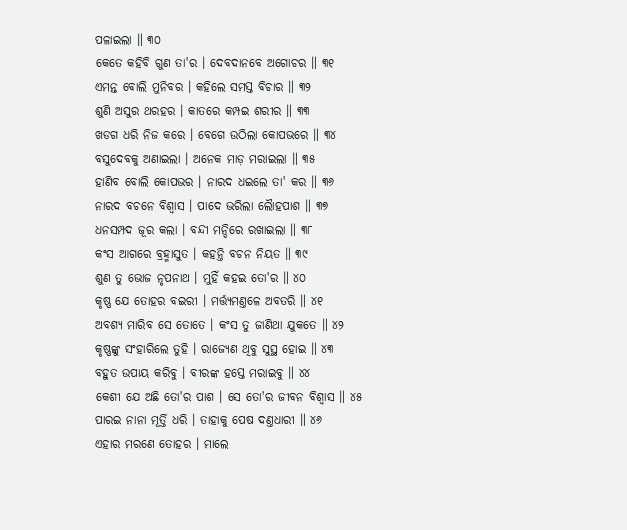ପଳାଇଲା ॥ ୩୦
କେତେ କହିବି ଗୁଣ ତା'ର । ଦେବଦାନବେ ଅଗୋଚର ॥ ୩୧
ଏମନ୍ତ ବୋଲି ମୁନିବର । କହିଲେ ସମସ୍ତ ବିଚାର ॥ ୩୨
ଶୁଣି ଅସୁର ଥରହର । କାତରେ କମ୍ପଇ ଶରୀର ॥ ୩୩
ଖଡଗ ଧରି ନିଜ କରେ । ବେଗେ ଉଠିଲା କୋପଭରେ ॥ ୩୪
ବସୁଦେବକୁ ଅଣାଇଲା । ଅନେକ ମାଡ଼ ମରାଇଲା ॥ ୩୫
ହାଣିବ ବୋଲି କୋପଭର । ନାରଦ ଧଇଲେ ତା' କର ॥ ୩୬
ନାରଦ ବଚନେ ବିଶ୍ୱାସ । ପାଦେ ଭରିଲା ଲୈାହପାଶ ॥ ୩୭
ଧନସମ୍ପଦ ଜୂର କଲା । ବନ୍ଦୀ ମନ୍ଦିରେ ରଖାଇଲା ॥ ୩୮
କଂସ ଆଗରେ ବ୍ରହ୍ମାସୁତ । କହନ୍ତି ବଚନ ନିୟତ ॥ ୩୯
ଶୁଣ ତୁ ଭୋଜ ନୃପନାଥ । ମୁହିଁ କହଇ ତୋ'ର ॥ ୪୦
କୃଷ୍ଣ ଯେ ତୋହର ବଇରୀ । ମର୍ତ୍ତ୍ୟମଣ୍ତଳେ ଅବତରି ॥ ୪୧
ଅବଶ୍ୟ ମାରିବ ସେ ତୋତେ । କଂସ ତୁ ଜାଣିଥା ଯୁକତେ ॥ ୪୨
କୃଷ୍ଣଙ୍କୁ ସଂହାରିଲେ ତୁହି । ରାଜ୍ୟେଣ ଥିବୁ ସୁସ୍ଥ ହୋଇ ॥ ୪୩
ବହୁତ ଉପାୟ କରିବୁ । ବୀରଙ୍କ ହସ୍ତେ ମରାଇବୁ ॥ ୪୪
କେଶୀ ଯେ ଅଛି ତୋ'ର ପାଶ । ସେ ତୋ'ର ଜୀବନ ବିଶ୍ୱାସ ॥ ୪୫
ପାରଇ ନାନା ମୂର୍ତ୍ତି ଧରି । ତାହାକୁ ପେଷ ଦଣ୍ତଧାରୀ ॥ ୪୬
ଏହାର ମରଣେ ତୋହର । ମାଲେ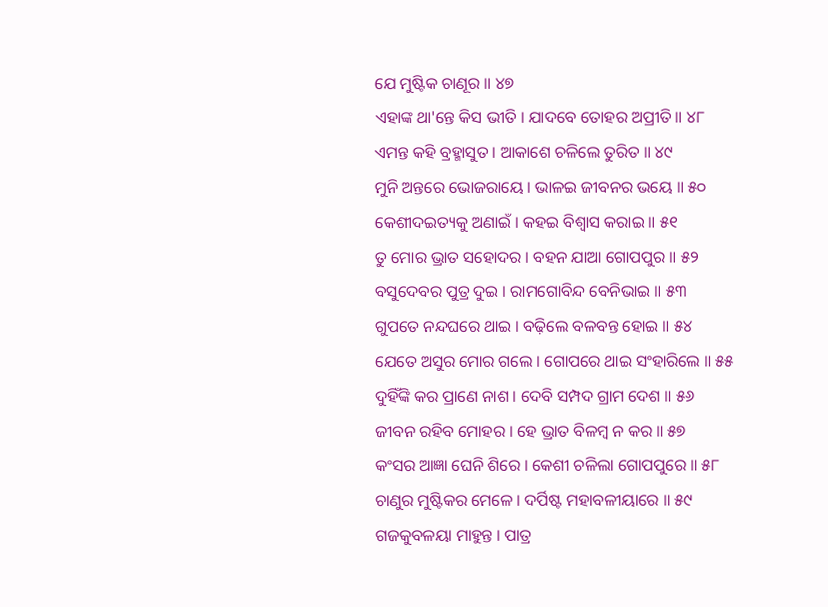ଯେ ମୁଷ୍ଟିକ ଚାଣୂର ॥ ୪୭
ଏହାଙ୍କ ଥା'ନ୍ତେ କିସ ଭୀତି । ଯାଦବେ ତୋହର ଅପ୍ରୀତି ॥ ୪୮
ଏମନ୍ତ କହି ବ୍ରହ୍ମାସୁତ । ଆକାଶେ ଚଳିଲେ ତୁରିତ ॥ ୪୯
ମୁନି ଅନ୍ତରେ ଭୋଜରାୟେ । ଭାଳଇ ଜୀବନର ଭୟେ ॥ ୫୦
କେଶୀଦଇତ୍ୟକୁ ଅଣାଇଁ । କହଇ ବିଶ୍ୱାସ କରାଇ ॥ ୫୧
ତୁ ମୋର ଭ୍ରାତ ସହୋଦର । ବହନ ଯାଆ ଗୋପପୁର ॥ ୫୨
ବସୁଦେବର ପୁତ୍ର ଦୁଇ । ରାମଗୋବିନ୍ଦ ବେନିଭାଇ ॥ ୫୩
ଗୁପତେ ନନ୍ଦଘରେ ଥାଇ । ବଢ଼ିଲେ ବଳବନ୍ତ ହୋଇ ॥ ୫୪
ଯେତେ ଅସୁର ମୋର ଗଲେ । ଗୋପରେ ଥାଇ ସଂହାରିଲେ ॥ ୫୫
ଦୁହିଁଙ୍କି କର ପ୍ରାଣେ ନାଶ । ଦେବି ସମ୍ପଦ ଗ୍ରାମ ଦେଶ ॥ ୫୬
ଜୀବନ ରହିବ ମୋହର । ହେ ଭ୍ରାତ ବିଳମ୍ବ ନ କର ॥ ୫୭
କଂସର ଆଜ୍ଞା ଘେନି ଶିରେ । କେଶୀ ଚଳିଲା ଗୋପପୁରେ ॥ ୫୮
ଚାଣୁର ମୁଷ୍ଟିକର ମେଳେ । ଦର୍ପିଷ୍ଟ ମହାବଳୀୟାରେ ॥ ୫୯
ଗଜକୁବଳୟା ମାହୁନ୍ତ । ପାତ୍ର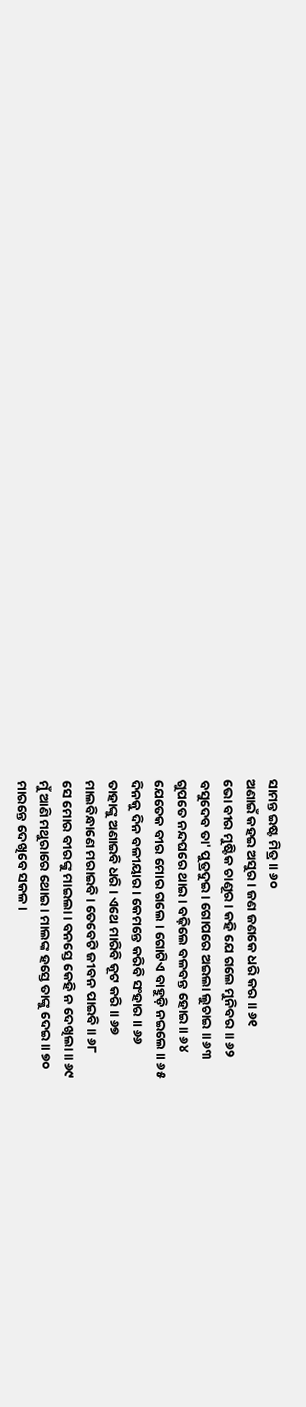ସାମନ୍ତ ଇଷ୍ଟ ମିତ୍ର ॥ ୬୦
ଅଣାଇଁ କହଇ ଅସୁର । ଜଣ ଜଣକେ ଧରି କର ॥ ୬୧
ଭୋ ବୀର ମୁଷ୍ଟିକ ଚାଣୂର । କହି ଯେ ଗଲେ ମୁନିବର ॥ ୬୨
ବସୁଦେବ ତା' ପୁତ୍ରଦୁଇ । ଗୋପରେ ଅଇଲା ଲୁଚାଇ ॥ ୬୩
ଗୁପତେ ନନ୍ଦଘରେ ଥାଇ । ବଢ଼ିଲେ ବଳବନ୍ତ ହୋଇ ॥ ୬୪
ଯେତେକ ବୀର ମୋର ଗଲେ । ଗୋଟିଏ ବାହୁଡ଼ି ନଇଲେ ॥ ୬୫
ଦିନକୁ ଦିନ ବଳୀୟାର । କେମନ୍ତେ କରିବି ସଂହାର ॥ ୬୬
ତାହାଙ୍କୁ ଅଣାଇବି ଧରି । ଏଥେ ମାରିବି କୂଟ କରି ॥ ୬୭
ମାଲବିନ୍ଧାଣେ ମରାଇବି । ତେବେଟି ଜୀବନ ପାଇବି ॥ ୬୮
ସେ ମୋର ବୀରଙ୍କୁ ମାଇଲା । ବନସ୍ତେ କେହି ନ ଦେଖିଲା ॥ ୬୯
ମୁଁ ଆଣି ମଥୁରାରେ ଥୋଇ । ମାଲଙ୍କ ହସ୍ତେ ତାଙ୍କୁ ଦେଇ ॥ ୭୦
ମାରନ୍ତେ ଦେଖିବେ ସକଳ ।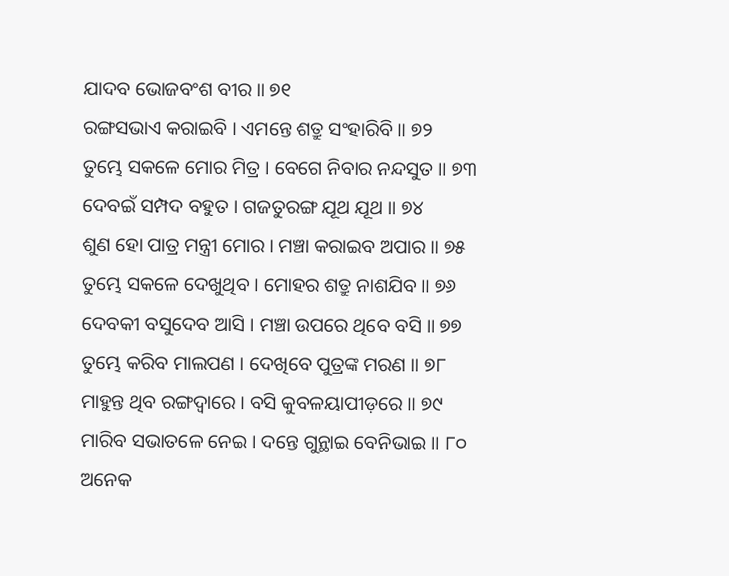ଯାଦବ ଭୋଜବଂଶ ବୀର ॥ ୭୧
ରଙ୍ଗସଭାଏ କରାଇବି । ଏମନ୍ତେ ଶତ୍ରୁ ସଂହାରିବି ॥ ୭୨
ତୁମ୍ଭେ ସକଳେ ମୋର ମିତ୍ର । ବେଗେ ନିବାର ନନ୍ଦସୁତ ॥ ୭୩
ଦେବଇଁ ସମ୍ପଦ ବହୁତ । ଗଜତୁରଙ୍ଗ ଯୂଥ ଯୂଥ ॥ ୭୪
ଶୁଣ ହୋ ପାତ୍ର ମନ୍ତ୍ରୀ ମୋର । ମଞ୍ଚା କରାଇବ ଅପାର ॥ ୭୫
ତୁମ୍ଭେ ସକଳେ ଦେଖୁଥିବ । ମୋହର ଶତ୍ରୁ ନାଶଯିବ ॥ ୭୬
ଦେବକୀ ବସୁଦେବ ଆସି । ମଞ୍ଚା ଉପରେ ଥିବେ ବସି ॥ ୭୭
ତୁମ୍ଭେ କରିବ ମାଲପଣ । ଦେଖିବେ ପୁତ୍ରଙ୍କ ମରଣ ॥ ୭୮
ମାହୁନ୍ତ ଥିବ ରଙ୍ଗଦ୍ୱାରେ । ବସି କୁବଳୟାପୀଡ଼ରେ ॥ ୭୯
ମାରିବ ସଭାତଳେ ନେଇ । ଦନ୍ତେ ଗୁନ୍ଥାଇ ବେନିଭାଇ ॥ ୮୦
ଅନେକ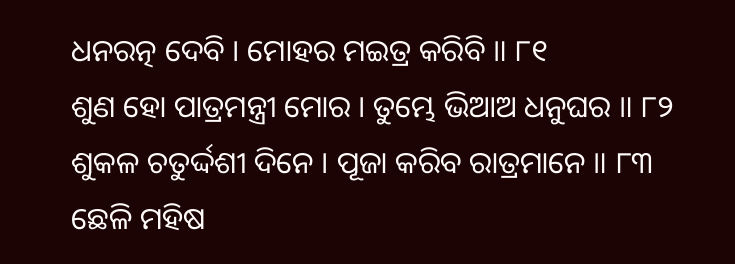ଧନରତ୍ନ ଦେବି । ମୋହର ମଇତ୍ର କରିବି ॥ ୮୧
ଶୁଣ ହୋ ପାତ୍ରମନ୍ତ୍ରୀ ମୋର । ତୁମ୍ଭେ ଭିଆଅ ଧନୁଘର ॥ ୮୨
ଶୁକଳ ଚତୁର୍ଦ୍ଦଶୀ ଦିନେ । ପୂଜା କରିବ ରାତ୍ରମାନେ ॥ ୮୩
ଛେଳି ମହିଷ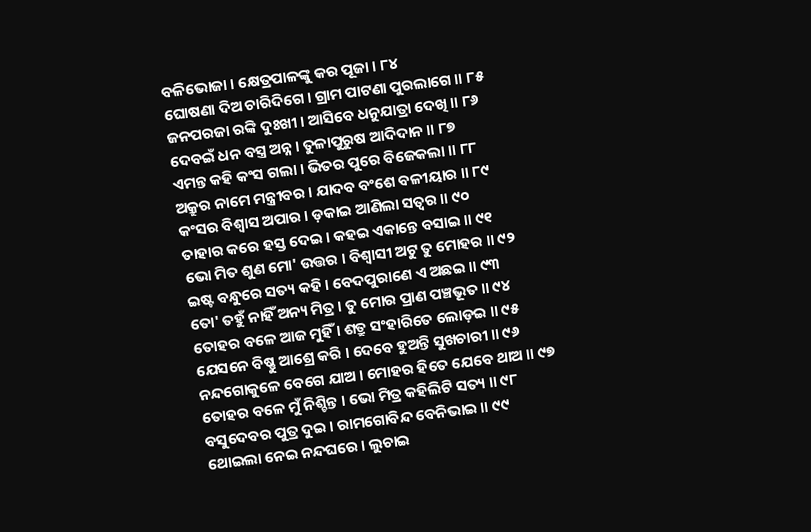ବଳିଭୋଜା । କ୍ଷେତ୍ରପାଳଙ୍କୁ କର ପୂଜା । ୮୪
ଘୋଷଣା ଦିଅ ଚାରିଦିଗେ । ଗ୍ରାମ ପାଟଣା ପୁରଲାଗେ ॥ ୮୫
ଜନପରଜା ରଙ୍କି ଦୁଃଖୀ । ଆସିବେ ଧନୁଯାତ୍ରା ଦେଖି ॥ ୮୬
ଦେବଇଁ ଧନ ବସ୍ତ୍ର ଅନ୍ନ । ତୁଳାପୁରୁଷ ଆଦିଦାନ ॥ ୮୭
ଏମନ୍ତ କହି କଂସ ଗଲା । ଭିତର ପୁରେ ବିଜେକଲା ॥ ୮୮
ଅକ୍ରୁର ନାମେ ମନ୍ତ୍ରୀବର । ଯାଦବ ବଂଶେ ବଳୀୟାର ॥ ୮୯
କଂସର ବିଶ୍ୱାସ ଅପାର । ଡ଼କାଇ ଆଣିଲା ସତ୍ୱର ॥ ୯୦
ତାହାର କରେ ହସ୍ତ ଦେଇ । କହଇ ଏକାନ୍ତେ ବସାଇ ॥ ୯୧
ଭୋ ମିତ ଶୁଣ ମୋ' ଉତ୍ତର । ବିଶ୍ୱାସୀ ଅଟୁ ତୁ ମୋହର ॥ ୯୨
ଇଷ୍ଟ ବନ୍ଧୁରେ ସତ୍ୟ କହି । ବେଦପୁରାଣେ ଏ ଅଛଇ ॥ ୯୩
ତୋ' ତହୁଁ ନାହିଁ ଅନ୍ୟ ମିତ୍ର । ତୁ ମୋର ପ୍ରାଣ ପଞ୍ଚଭୂତ ॥ ୯୪
ତୋହର ବଳେ ଆଜ ମୁହିଁ । ଶତ୍ରୁ ସଂହାରିତେ ଲୋଡ଼ଇ ॥ ୯୫
ଯେସନେ ବିଷ୍ଣୁ ଆଶ୍ରେ କରି । ଦେବେ ହୁଅନ୍ତି ସୁଖଚାରୀ ॥ ୯୬
ନନ୍ଦଗୋକୁଳେ ବେଗେ ଯାଅ । ମୋହର ହିତେ ଯେବେ ଥାଅ ॥ ୯୭
ତୋହର ବଳେ ମୁଁ ନିଶ୍ଚିନ୍ତ । ଭୋ ମିତ୍ର କହିଲିଟି ସତ୍ୟ ॥ ୯୮
ବସୁଦେବର ପୁତ୍ର ଦୁଇ । ରାମଗୋବିନ୍ଦ ବେନିଭାଇ ॥ ୯୯
ଥୋଇଲା ନେଇ ନନ୍ଦଘରେ । ଲୁଚାଇ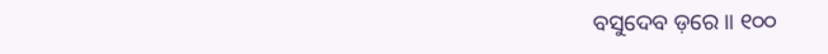ବସୁଦେବ ଡ଼ରେ ॥ ୧୦୦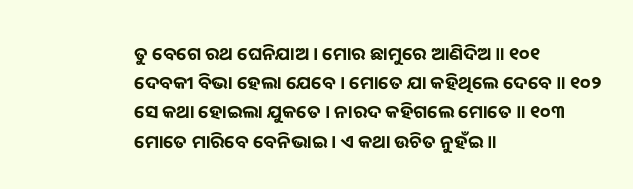ତୁ ବେଗେ ରଥ ଘେନିଯାଅ । ମୋର ଛାମୁରେ ଆଣିଦିଅ ॥ ୧୦୧
ଦେବକୀ ବିଭା ହେଲା ଯେବେ । ମୋତେ ଯା କହିଥିଲେ ଦେବେ ॥ ୧୦୨
ସେ କଥା ହୋଇଲା ଯୁକତେ । ନାରଦ କହିଗଲେ ମୋତେ ॥ ୧୦୩
ମୋତେ ମାରିବେ ବେନିଭାଇ । ଏ କଥା ଉଚିତ ନୁହଁଇ ॥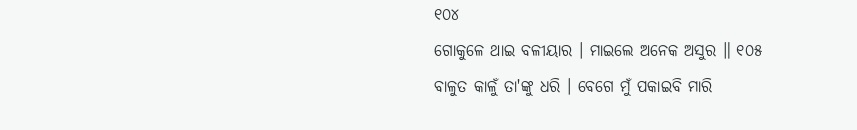୧୦୪
ଗୋକୁଳେ ଥାଇ ବଳୀୟାର । ମାଇଲେ ଅନେକ ଅସୁର ॥ ୧୦୫
ବାଳୁତ କାଳୁଁ ତା'ଙ୍କୁ ଧରି । ବେଗେ ମୁଁ ପକାଇବି ମାରି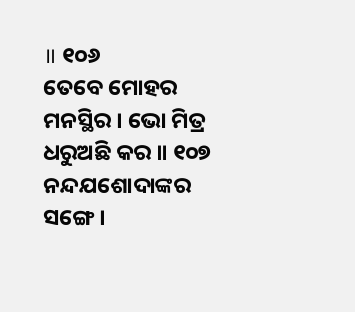॥ ୧୦୬
ତେବେ ମୋହର ମନସ୍ଥିର । ଭୋ ମିତ୍ର ଧରୁଅଛି କର ॥ ୧୦୭
ନନ୍ଦଯଶୋଦାଙ୍କର ସଙ୍ଗେ ।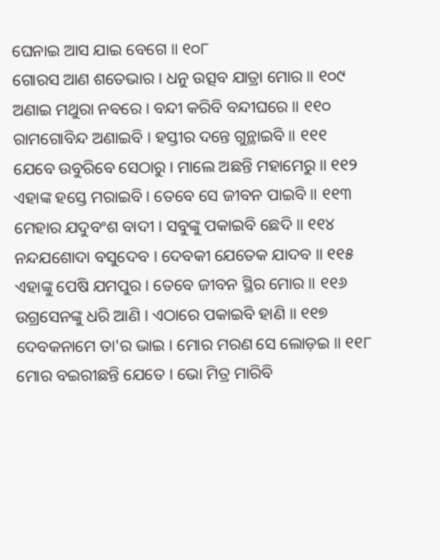ଘେନାଇ ଆସ ଯାଇ ବେଗେ ॥ ୧୦୮
ଗୋରସ ଆଣ ଶତେଭାର । ଧନୁ ଉତ୍ସବ ଯାତ୍ରା ମୋର ॥ ୧୦୯
ଅଣାଇ ମଥୁରା ନବରେ । ବନ୍ଦୀ କରିବି ବନ୍ଦୀଘରେ ॥ ୧୧୦
ରାମଗୋବିନ୍ଦ ଅଣାଇବି । ହସ୍ତୀର ଦନ୍ତେ ଗୁନ୍ଥାଇବି ॥ ୧୧୧
ଯେବେ ଉବୁରିବେ ସେଠାରୁ । ମାଲେ ଅଛନ୍ତି ମହାମେରୁ ॥ ୧୧୨
ଏହାଙ୍କ ହସ୍ତେ ମରାଇବି । ତେବେ ସେ ଜୀବନ ପାଇବି ॥ ୧୧୩
ମେହାର ଯଦୁବଂଶ ବାଦୀ । ସବୁଙ୍କୁ ପକାଇବି ଛେଦି ॥ ୧୧୪
ନନ୍ଦଯଶୋଦା ବସୁଦେବ । ଦେବକୀ ଯେତେକ ଯାଦବ ॥ ୧୧୫
ଏହାଙ୍କୁ ପେଷି ଯମପୁର । ତେବେ ଜୀବନ ସ୍ଥିର ମୋର ॥ ୧୧୬
ଉଗ୍ରସେନଙ୍କୁ ଧରି ଆଣି । ଏଠାରେ ପକାଇବି ହାଣି ॥ ୧୧୭
ଦେବକନାମେ ତା'ର ଭାଇ । ମୋର ମରଣ ସେ ଲୋଡ଼ଇ ॥ ୧୧୮
ମୋର ବଇରୀଛନ୍ତି ଯେତେ । ଭୋ ମିତ୍ର ମାରିବି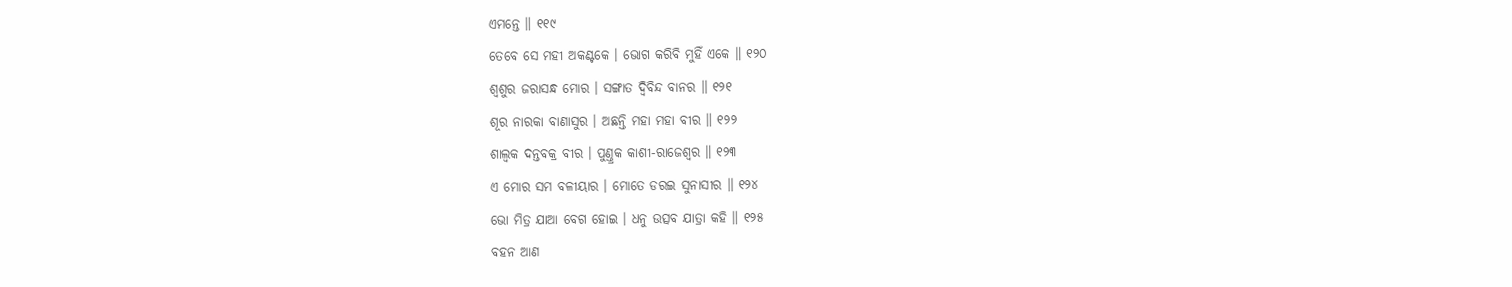ଏମନ୍ତେ ॥ ୧୧୯
ତେବେ ସେ ମହୀ ଅକଣ୍ଟକେ । ଭୋଗ କରିବି ମୁହିଁ ଏକେ ॥ ୧୨୦
ଶ୍ୱଶୁର ଜରାସନ୍ଧ ମୋର । ସଙ୍ଗାତ ଦ୍ୱିବିନ୍ଦ ବାନର ॥ ୧୨୧
ଶୂର ନାରକା ବାଣାସୁର । ଅଛନ୍ତି ମହା ମହା ବୀର ॥ ୧୨୨
ଶାଲ୍ୱକ ଦନ୍ତବକ୍ର ବୀର । ପୁଣ୍ତ୍ରକ କାଶୀ-ରାଜେଶ୍ୱର ॥ ୧୨୩
ଏ ମୋର ସମ ବଳୀୟାର । ମୋତେ ଡରଇ ସୁନାସୀର ॥ ୧୨୪
ଭୋ ମିତ୍ର ଯାଆ ବେଗ ହୋଇ । ଧନୁ ଉତ୍ସବ ଯାତ୍ରା କହି ॥ ୧୨୫
ବହନ ଆଣ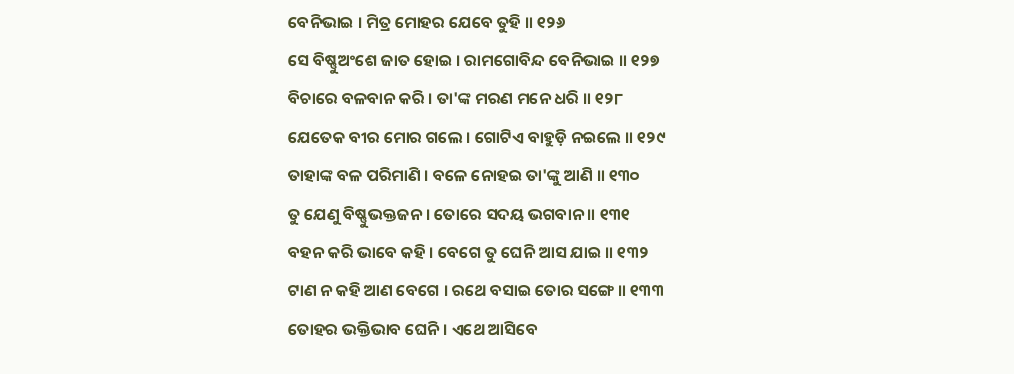ବେନିଭାଇ । ମିତ୍ର ମୋହର ଯେବେ ତୁହି ॥ ୧୨୬
ସେ ବିଷ୍ଣୁଅଂଶେ ଜାତ ହୋଇ । ରାମଗୋବିନ୍ଦ ବେନିଭାଇ ॥ ୧୨୭
ବିଚାରେ ବଳବାନ କରି । ତା'ଙ୍କ ମରଣ ମନେ ଧରି ॥ ୧୨୮
ଯେତେକ ବୀର ମୋର ଗଲେ । ଗୋଟିଏ ବାହୁଡ଼ି ନଇଲେ ॥ ୧୨୯
ତାହାଙ୍କ ବଳ ପରିମାଣି । ବଳେ ନୋହଇ ତା'ଙ୍କୁ ଆଣି ॥ ୧୩୦
ତୁ ଯେଣୁ ବିଷ୍ଣୁଭକ୍ତଜନ । ତୋରେ ସଦୟ ଭଗବାନ ॥ ୧୩୧
ବହନ କରି ଭାବେ କହି । ବେଗେ ତୁ ଘେନି ଆସ ଯାଇ ॥ ୧୩୨
ଟାଣ ନ କହି ଆଣ ବେଗେ । ରଥେ ବସାଇ ତୋର ସଙ୍ଗେ ॥ ୧୩୩
ତୋହର ଭକ୍ତିଭାବ ଘେନି । ଏଥେ ଆସିବେ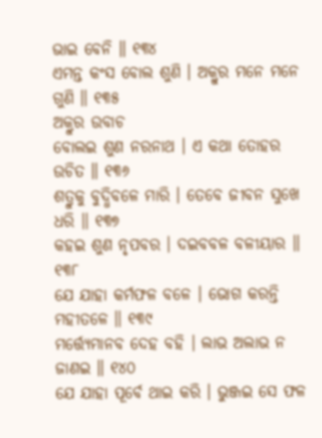ଭାଇ ବେନି ॥ ୧୩୪
ଏମନ୍ତ କଂସ ବୋଲ ଶୁଣି । ଅକ୍ରୁର ମନେ ମନେ ଗୁଣି ॥ ୧୩୫
ଅକ୍ରୁର ଉବାଚ
ବୋଲଇ ଶୁଣ ନରନାଥ । ଏ କଥା ତୋହର ଉଚିତ ॥ ୧୩୬
ଶତ୍ରୁକୁ ବୁଦ୍ଧିବଳେ ମାରି । ତେବେ ଜୀବନ ସୁଖେ ଧରି ॥ ୧୩୭
କହଇ ଶୁଣ ନୃପବର । ଦଇବବଳ ବଳୀୟାର ॥ ୧୩୮
ଯେ ଯାହା କର୍ମଫଳ ବଳେ । ଭୋଗ କରନ୍ତି ମହୀତଳେ ॥ ୧୩୯
ମର୍ତ୍ତ୍ୟେମାନବ ଦେହ ବହି । ଲାଭ ଅଲାଭ ନ ଜାଣଇ ॥ ୧୪୦
ଯେ ଯାହା ପୂର୍ବେ ଥାଇ କରି । ଭୁଞ୍ଜଇ ସେ ଫଳ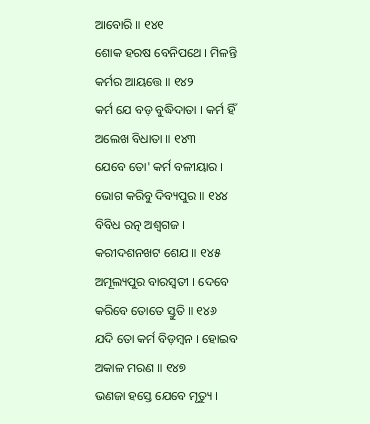ଆବୋରି ॥ ୧୪୧
ଶୋକ ହରଷ ବେନିପଥେ । ମିଳନ୍ତି କର୍ମର ଆୟତ୍ତେ ॥ ୧୪୨
କର୍ମ ଯେ ବଡ଼ ବୁଦ୍ଧିଦାତା । କର୍ମ ହିଁ ଅଲେଖ ବିଧାତା ॥ ୧୪୩
ଯେବେ ତୋ' କର୍ମ ବଳୀୟାର । ଭୋଗ କରିବୁ ଦିବ୍ୟପୁର ॥ ୧୪୪
ବିବିଧ ରତ୍ନ ଅଶ୍ୱଗଜ । କରୀଦଶନଖଟ ଶେଯ ॥ ୧୪୫
ଅମୂଲ୍ୟପୁର ବାରସ୍ୱତୀ । ଦେବେ କରିବେ ତୋତେ ସ୍ତୁତି ॥ ୧୪୬
ଯଦି ତୋ କର୍ମ ବିଡ଼ମ୍ବନ । ହୋଇବ ଅକାଳ ମରଣ ॥ ୧୪୭
ଭଣଜା ହସ୍ତେ ଯେବେ ମୃତ୍ୟୁ ।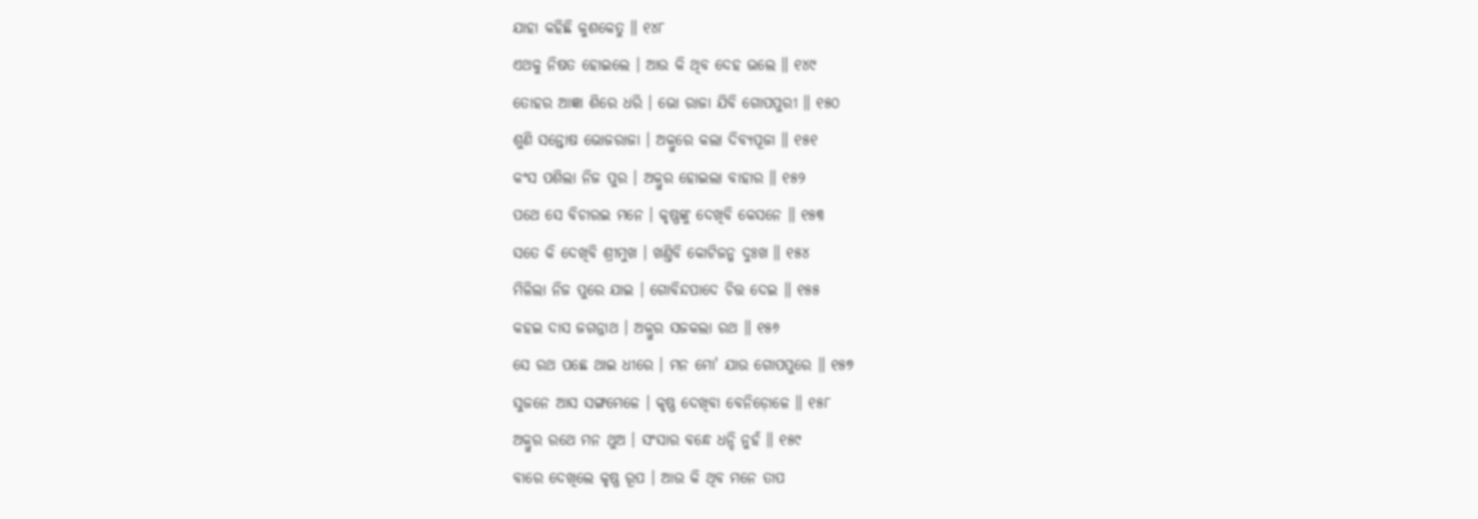ଯାହା କହିଛି କୁଶକେତୁ ॥ ୧୪୮
ଏଥକୁ ନିଷତ ହୋଇଲେ । ଆଉ କି ଥିବ ଦେହ ଭଲେ ॥ ୧୪୯
ତୋହର ଆଜ୍ଞା ଶିରେ ଧରି । ଭୋ ରାଜା ଯିବି ଗୋପପୁରୀ ॥ ୧୫୦
ଶୁଣି ସନ୍ତୋଷ ଭୋଜରାଜା । ଅକ୍ରୁରେ କଲା ଦିବ୍ୟପୂଜା ॥ ୧୫୧
କଂସ ପଶିଲା ନିଜ ପୁର । ଅକ୍ରୁର ହୋଇଲା ବାହାର ॥ ୧୫୨
ପଥେ ସେ ବିଚାରଇ ମନେ । କୃଷ୍ଣଙ୍କୁ ଦେଖିବି କେସନେ ॥ ୧୫୩
ସତେ କି ଦେଖିବି ଶ୍ରୀମୁଖ । ଖଣ୍ତିବି କୋଟିଜନ୍ମ ଦୁଃଖ ॥ ୧୫୪
ମିଳିଲା ନିଜ ପୁରେ ଯାଇ । ଗୋବିନ୍ଦପାଦେ ଚିତ୍ତ ଦେଇ ॥ ୧୫୫
କହଇ ଦାସ ଜଗନ୍ନାଥ । ଅକ୍ରୁର ସଜକଲା ରଥ ॥ ୧୫୬
ସେ ରଥ ପଛେ ଥାଇ ଧୀରେ । ମନ ମୋ' ଯାଉ ଗୋପପୁରେ ॥ ୧୫୭
ସୁଜନେ ଆସ ସଙ୍ଗମେଳେ । କୃଷ୍ଣ ଦେଖିବା ବେନିଡ଼ୋଳେ ॥ ୧୫୮
ଅକ୍ରୁର ରଥେ ମନ ଥୁଅ । ସଂସାର ବନ୍ଧେ ଧନ୍ଦି ନୁହଁ ॥ ୧୫୯
ବାରେ ଦେଖିଲେ କୃଷ୍ଣ ରୂପ । ଆଉ କି ଥିବ ମନେ ତାପ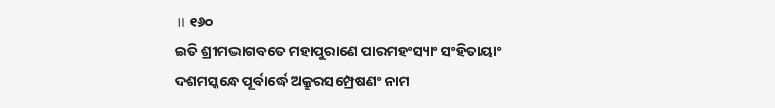॥ ୧୬୦
ଇତି ଶ୍ରୀମଦ୍ଭାଗବତେ ମହାପୁରାଣେ ପାରମହଂସ୍ୟାଂ ସଂହିତାୟାଂ
ଦଶମସ୍କନ୍ଧେ ପୂର୍ବାର୍ଦ୍ଧେ ଅକ୍ରୁରସମ୍ପ୍ରେଷଣଂ ନାମ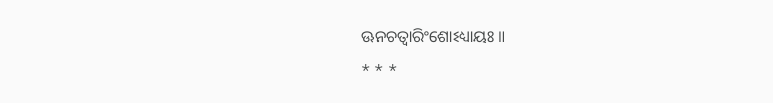ଊନଚତ୍ୱାରିଂଶୋଽଧ୍ୟାୟଃ ॥
* * *